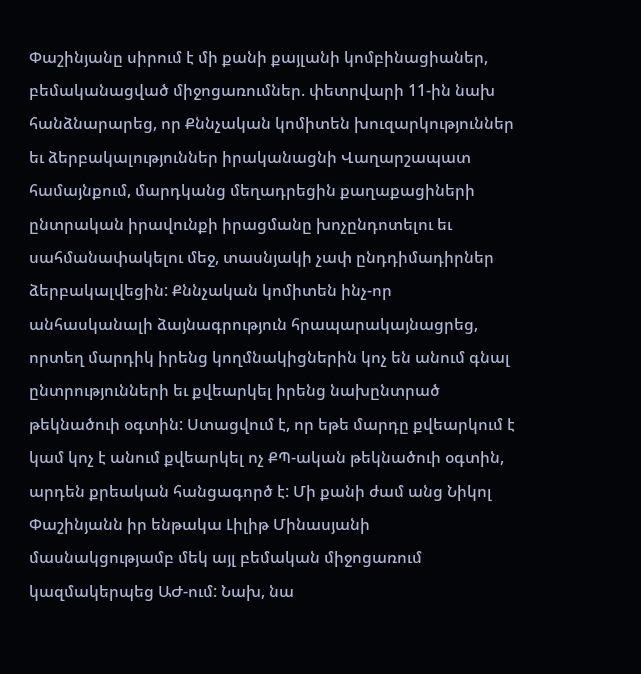Փաշինյանը սիրում է մի քանի քայլանի կոմբինացիաներ, բեմականացված միջոցառումներ. փետրվարի 11-ին նախ հանձնարարեց, որ Քննչական կոմիտեն խուզարկություններ եւ ձերբակալություններ իրականացնի Վաղարշապատ համայնքում, մարդկանց մեղադրեցին քաղաքացիների ընտրական իրավունքի իրացմանը խոչընդոտելու եւ սահմանափակելու մեջ, տասնյակի չափ ընդդիմադիրներ ձերբակալվեցին: Քննչական կոմիտեն ինչ-որ անհասկանալի ձայնագրություն հրապարակայնացրեց, որտեղ մարդիկ իրենց կողմնակիցներին կոչ են անում գնալ ընտրությունների եւ քվեարկել իրենց նախընտրած թեկնածուի օգտին: Ստացվում է, որ եթե մարդը քվեարկում է կամ կոչ է անում քվեարկել ոչ ՔՊ-ական թեկնածուի օգտին, արդեն քրեական հանցագործ է: Մի քանի ժամ անց Նիկոլ Փաշինյանն իր ենթակա Լիլիթ Մինասյանի մասնակցությամբ մեկ այլ բեմական միջոցառում կազմակերպեց ԱԺ-ում: Նախ, նա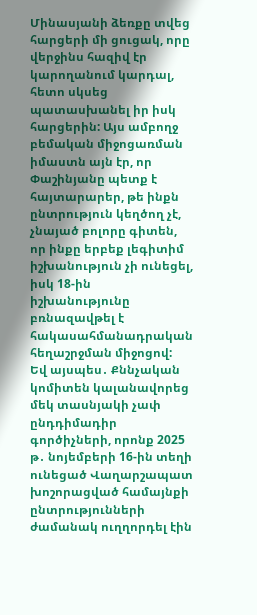Մինասյանի ձեռքը տվեց հարցերի մի ցուցակ, որը վերջինս հազիվ էր կարողանում կարդալ, հետո սկսեց պատասխանել իր իսկ հարցերին: Այս ամբողջ բեմական միջոցառման իմաստն այն էր, որ Փաշինյանը պետք է հայտարարեր, թե ինքն ընտրություն կեղծող չէ, չնայած բոլորը գիտեն, որ ինքը երբեք լեգիտիմ իշխանություն չի ունեցել, իսկ 18-ին իշխանությունը բռնազավթել է հակասահմանադրական հեղաշրջման միջոցով:
Եվ այսպես․ Քննչական կոմիտեն կալանավորեց մեկ տասնյակի չափ ընդդիմադիր գործիչների, որոնք 2025 թ․ նոյեմբերի 16-ին տեղի ունեցած Վաղարշապատ խոշորացված համայնքի ընտրությունների ժամանակ ուղղորդել էին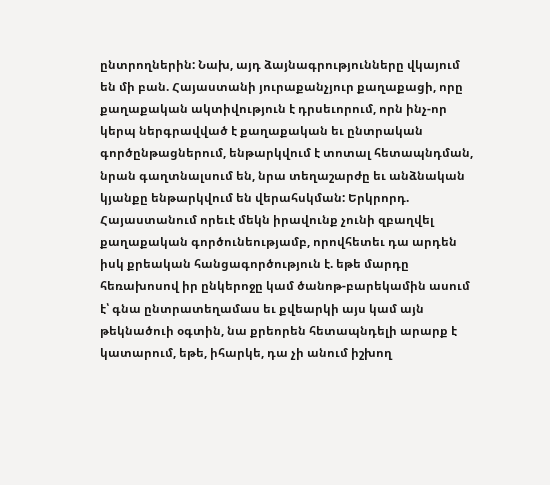ընտրողներին: Նախ, այդ ձայնագրությունները վկայում են մի բան. Հայաստանի յուրաքանչյուր քաղաքացի, որը քաղաքական ակտիվություն է դրսեւորում, որն ինչ-որ կերպ ներգրավված է քաղաքական եւ ընտրական գործընթացներում, ենթարկվում է տոտալ հետապնդման, նրան գաղտնալսում են, նրա տեղաշարժը եւ անձնական կյանքը ենթարկվում են վերահսկման: Երկրորդ. Հայաստանում որեւէ մեկն իրավունք չունի զբաղվել քաղաքական գործունեությամբ, որովհետեւ դա արդեն իսկ քրեական հանցագործություն է. եթե մարդը հեռախոսով իր ընկերոջը կամ ծանոթ-բարեկամին ասում է՝ գնա ընտրատեղամաս եւ քվեարկի այս կամ այն թեկնածուի օգտին, նա քրեորեն հետապնդելի արարք է կատարում, եթե, իհարկե, դա չի անում իշխող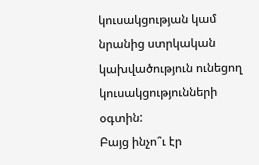կուսակցության կամ նրանից ստրկական կախվածություն ունեցող կուսակցությունների օգտին:
Բայց ինչո՞ւ էր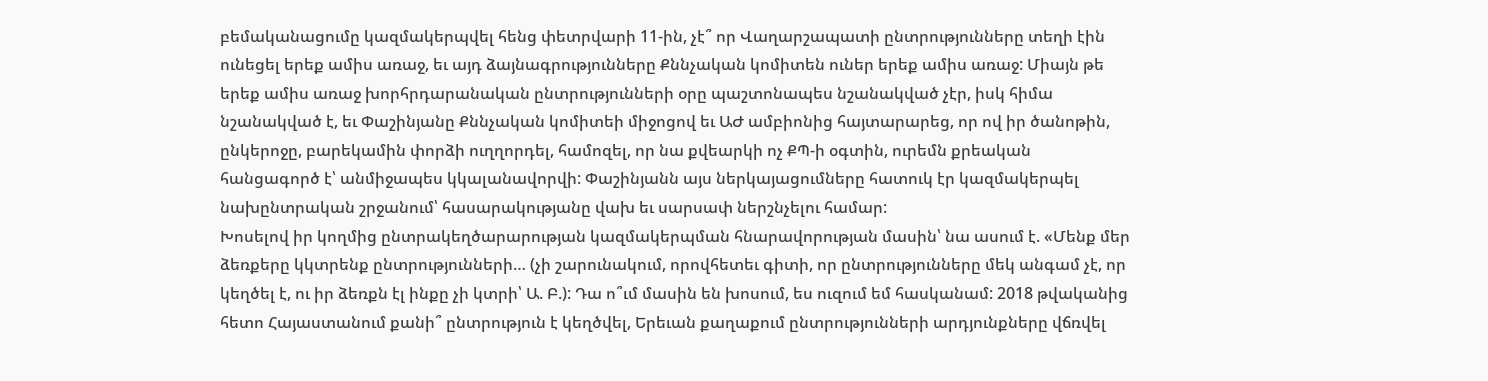բեմականացումը կազմակերպվել հենց փետրվարի 11-ին, չէ՞ որ Վաղարշապատի ընտրությունները տեղի էին ունեցել երեք ամիս առաջ, եւ այդ ձայնագրությունները Քննչական կոմիտեն ուներ երեք ամիս առաջ: Միայն թե երեք ամիս առաջ խորհրդարանական ընտրությունների օրը պաշտոնապես նշանակված չէր, իսկ հիմա նշանակված է, եւ Փաշինյանը Քննչական կոմիտեի միջոցով եւ ԱԺ ամբիոնից հայտարարեց, որ ով իր ծանոթին, ընկերոջը, բարեկամին փորձի ուղղորդել, համոզել, որ նա քվեարկի ոչ ՔՊ-ի օգտին, ուրեմն քրեական հանցագործ է՝ անմիջապես կկալանավորվի: Փաշինյանն այս ներկայացումները հատուկ էր կազմակերպել նախընտրական շրջանում՝ հասարակությանը վախ եւ սարսափ ներշնչելու համար:
Խոսելով իր կողմից ընտրակեղծարարության կազմակերպման հնարավորության մասին՝ նա ասում է. «Մենք մեր ձեռքերը կկտրենք ընտրությունների… (չի շարունակում, որովհետեւ գիտի, որ ընտրությունները մեկ անգամ չէ, որ կեղծել է, ու իր ձեռքն էլ ինքը չի կտրի՝ Ա. Բ.): Դա ո՞ւմ մասին են խոսում, ես ուզում եմ հասկանամ: 2018 թվականից հետո Հայաստանում քանի՞ ընտրություն է կեղծվել, Երեւան քաղաքում ընտրությունների արդյունքները վճռվել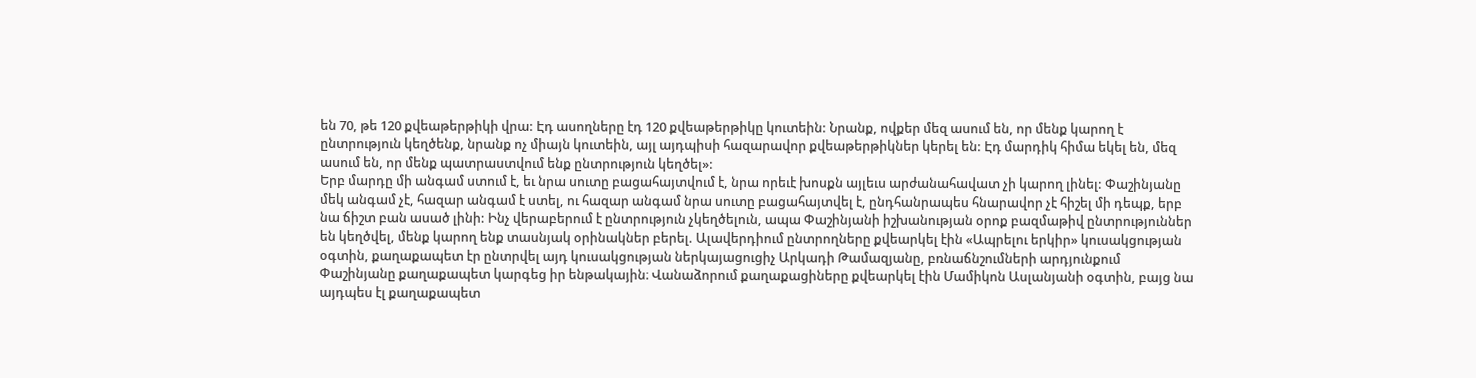են 70, թե 120 քվեաթերթիկի վրա: Էդ ասողները էդ 120 քվեաթերթիկը կուտեին: Նրանք, ովքեր մեզ ասում են, որ մենք կարող է ընտրություն կեղծենք, նրանք ոչ միայն կուտեին, այլ այդպիսի հազարավոր քվեաթերթիկներ կերել են: Էդ մարդիկ հիմա եկել են, մեզ ասում են, որ մենք պատրաստվում ենք ընտրություն կեղծել»:
Երբ մարդը մի անգամ ստում է, եւ նրա սուտը բացահայտվում է, նրա որեւէ խոսքն այլեւս արժանահավատ չի կարող լինել: Փաշինյանը մեկ անգամ չէ, հազար անգամ է ստել, ու հազար անգամ նրա սուտը բացահայտվել է, ընդհանրապես հնարավոր չէ հիշել մի դեպք, երբ նա ճիշտ բան ասած լինի: Ինչ վերաբերում է ընտրություն չկեղծելուն, ապա Փաշինյանի իշխանության օրոք բազմաթիվ ընտրություններ են կեղծվել, մենք կարող ենք տասնյակ օրինակներ բերել. Ալավերդիում ընտրողները քվեարկել էին «Ապրելու երկիր» կուսակցության օգտին, քաղաքապետ էր ընտրվել այդ կուսակցության ներկայացուցիչ Արկադի Թամազյանը, բռնաճնշումների արդյունքում Փաշինյանը քաղաքապետ կարգեց իր ենթակային։ Վանաձորում քաղաքացիները քվեարկել էին Մամիկոն Ասլանյանի օգտին, բայց նա այդպես էլ քաղաքապետ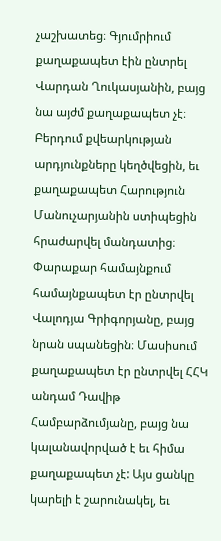չաշխատեց։ Գյումրիում քաղաքապետ էին ընտրել Վարդան Ղուկասյանին, բայց նա այժմ քաղաքապետ չէ։ Բերդում քվեարկության արդյունքները կեղծվեցին, եւ քաղաքապետ Հարություն Մանուչարյանին ստիպեցին հրաժարվել մանդատից։ Փարաքար համայնքում համայնքապետ էր ընտրվել Վալոդյա Գրիգորյանը, բայց նրան սպանեցին։ Մասիսում քաղաքապետ էր ընտրվել ՀՀԿ անդամ Դավիթ Համբարձումյանը, բայց նա կալանավորված է եւ հիմա քաղաքապետ չէ: Այս ցանկը կարելի է շարունակել, եւ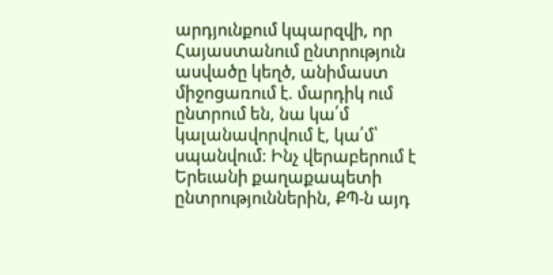արդյունքում կպարզվի, որ Հայաստանում ընտրություն ասվածը կեղծ, անիմաստ միջոցառում է. մարդիկ ում ընտրում են, նա կա՛մ կալանավորվում է, կա՛մ՝ սպանվում: Ինչ վերաբերում է Երեւանի քաղաքապետի ընտրություններին, ՔՊ-ն այդ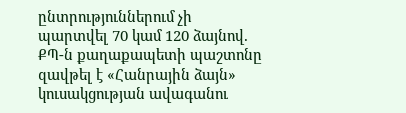ընտրություններում չի պարտվել 70 կամ 120 ձայնով. ՔՊ-ն քաղաքապետի պաշտոնը զավթել է «Հանրային ձայն» կուսակցության ավագանու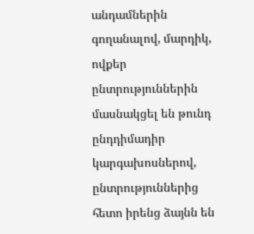անդամներին գողանալով, մարդիկ, ովքեր ընտրություններին մասնակցել են թունդ ընդդիմադիր կարգախոսներով, ընտրություններից հետո իրենց ձայնն են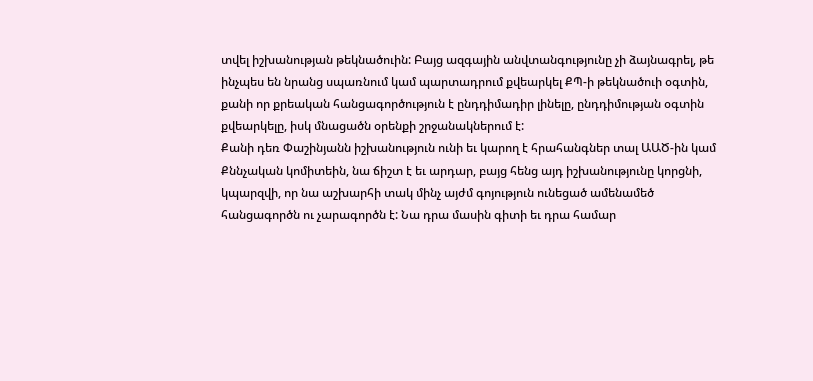տվել իշխանության թեկնածուին: Բայց ազգային անվտանգությունը չի ձայնագրել, թե ինչպես են նրանց սպառնում կամ պարտադրում քվեարկել ՔՊ-ի թեկնածուի օգտին, քանի որ քրեական հանցագործություն է ընդդիմադիր լինելը, ընդդիմության օգտին քվեարկելը, իսկ մնացածն օրենքի շրջանակներում է:
Քանի դեռ Փաշինյանն իշխանություն ունի եւ կարող է հրահանգներ տալ ԱԱԾ-ին կամ Քննչական կոմիտեին, նա ճիշտ է եւ արդար, բայց հենց այդ իշխանությունը կորցնի, կպարզվի, որ նա աշխարհի տակ մինչ այժմ գոյություն ունեցած ամենամեծ հանցագործն ու չարագործն է: Նա դրա մասին գիտի եւ դրա համար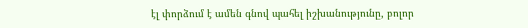էլ փորձում է ամեն գնով պահել իշխանությունը, բոլոր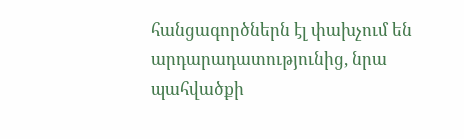հանցագործներն էլ փախչում են արդարադատությունից, նրա պահվածքի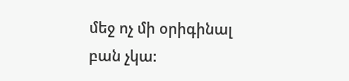մեջ ոչ մի օրիգինալ բան չկա: